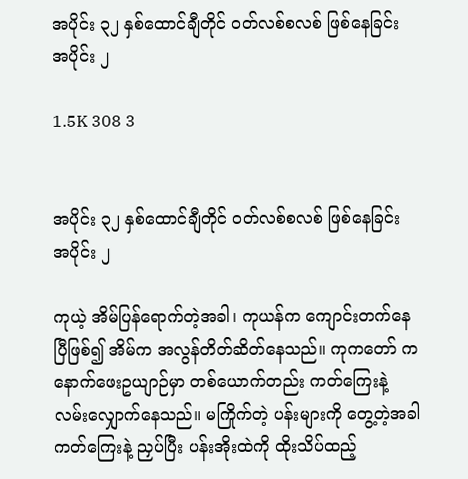အပိုင်း ၃၂ နှစ်ထောင်ချီတိုင် ဝတ်လစ်စလစ် ဖြစ်နေခြင်း အပိုင်း ၂

1.5K 308 3


အပိုင်း ၃၂ နှစ်ထောင်ချီတိုင် ဝတ်လစ်စလစ် ဖြစ်နေခြင်း အပိုင်း ၂

ကုယဲ့ အိမ်ပြန်ရောက်တဲ့အခါ၊ ကုယန်က ကျောင်းတက်နေပြီဖြစ်၍ အိမ်က အလွန်တိတ်ဆိတ်နေသည်။ ကုကတော် က နောက်ဖေးဥယျာဉ်မှာ တစ်ယောက်တည်း ကတ်ကြေးနဲ့ လမ်းလျှောက်နေသည်။ မကြိုက်တဲ့ ပန်းများကို တွေ့တဲ့အခါ ကတ်ကြေးနဲ့ ညှပ်ပြီး ပန်းအိုးထဲကို ထိုးသိပ်ထည့်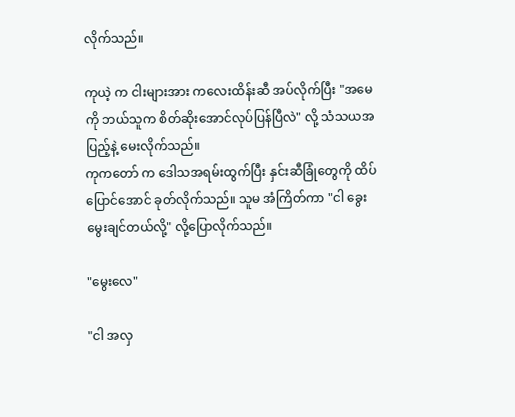လိုက်သည်။

ကုယဲ့ က ငါးများအား ကလေးထိန်းဆီ အပ်လိုက်ပြီး "အမေကို ဘယ်သူက စိတ်ဆိုးအောင်လုပ်ပြန်ပြီလဲ" လို့ သံသယအပြည့်နဲ့ မေးလိုက်သည်။
ကုကတော် က ဒေါသအရမ်းထွက်ပြီး နှင်းဆီခြုံတွေကို ထိပ်ပြောင်အောင် ခုတ်လိုက်သည်။ သူမ အံကြိတ်ကာ "ငါ ခွေး မွေးချင်တယ်လို့" လို့ပြောလိုက်သည်။

"မွေးလေ"

"ငါ အလှ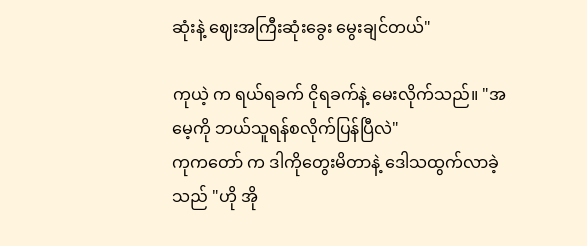ဆုံးနဲ့ ဈေးအကြီးဆုံးခွေး မွေးချင်တယ်"

ကုယဲ့ က ရယ်ရခက် ငိုရခက်နဲ့ မေးလိုက်သည်။ "အမေ့ကို ဘယ်သူရန်စလိုက်ပြန်ပြီလဲ"
ကုကတော် က ဒါကိုတွေးမိတာနဲ့ ဒေါသထွက်လာခဲ့သည် "ဟို အို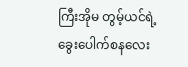ကြီးအိုမ တွမ့်ယင်ရဲ့ ခွေးပေါက်စနလေး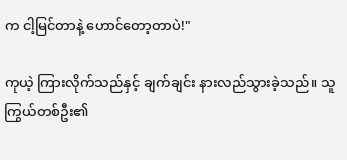က ငါ့မြင်တာနဲ့ ဟောင်တော့တာပဲ!"

ကုယဲ့ ကြားလိုက်သည်နှင့် ချက်ချင်း နားလည်သွားခဲ့သည်။ သူကြွယ်တစ်ဦး၏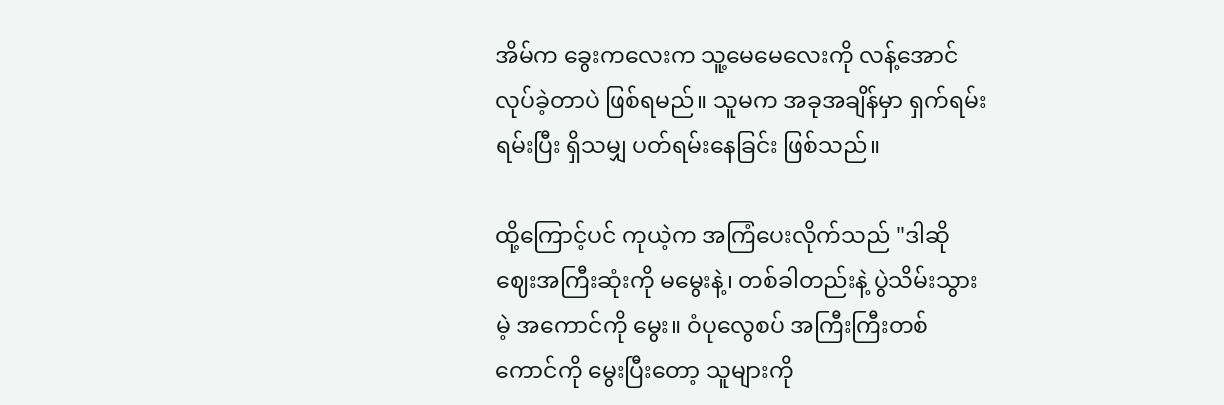အိမ်က ခွေးကလေးက သူ့မေမေလေးကို လန့်အောင် လုပ်ခဲ့တာပဲ ဖြစ်ရမည်။ သူမက အခုအချိန်မှာ ရှက်ရမ်းရမ်းပြီး ရှိသမျှ ပတ်ရမ်းနေခြင်း ဖြစ်သည်။

ထို့ကြောင့်ပင် ကုယဲ့က အကြံပေးလိုက်သည် "ဒါဆို ဈေးအကြီးဆုံးကို မမွေးနဲ့၊ တစ်ခါတည်းနဲ့ ပွဲသိမ်းသွားမဲ့ အကောင်ကို မွေး။ ဝံပုလွေစပ် အကြီးကြီးတစ်ကောင်ကို မွေးပြီးတော့ သူများကို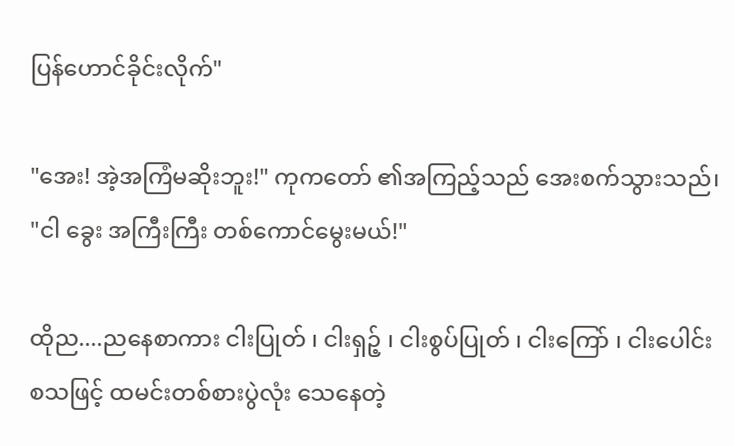ပြန်ဟောင်ခိုင်းလိုက်"

"အေး! အဲ့အကြံမဆိုးဘူး!" ကုကတော် ၏အကြည့်သည် အေးစက်သွားသည်၊ "ငါ ခွေး အကြီးကြီး တစ်ကောင်မွေးမယ်!"

ထိုည....ညနေစာကား ငါးပြုတ် ၊ ငါးရှဉ့် ၊ ငါးစွပ်ပြုတ် ၊ ငါးကြော် ၊ ငါးပေါင်း  စသဖြင့် ထမင်းတစ်စားပွဲလုံး သေနေတဲ့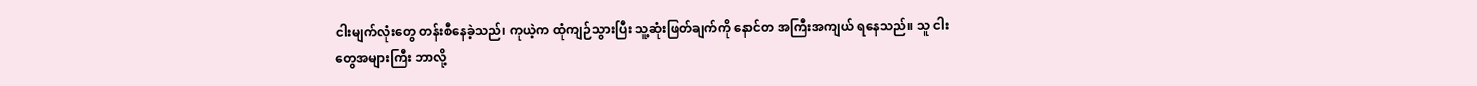ငါးမျက်လုံးတွေ တန်းစီနေခဲ့သည်၊ ကုယဲ့က ထုံကျဉ်သွားပြီး သူ့ဆုံးဖြတ်ချက်ကို နောင်တ အကြီးအကျယ် ရနေသည်။ သူ ငါးတွေအများကြီး ဘာလို့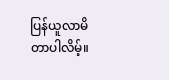ပြန်ယူလာမိတာပါလိမ့်။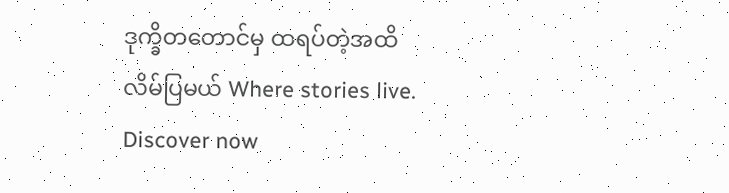ဒုက္ခိတတောင်မှ ထရပ်တဲ့အထိ လိမ်ပြမယ် Where stories live. Discover now